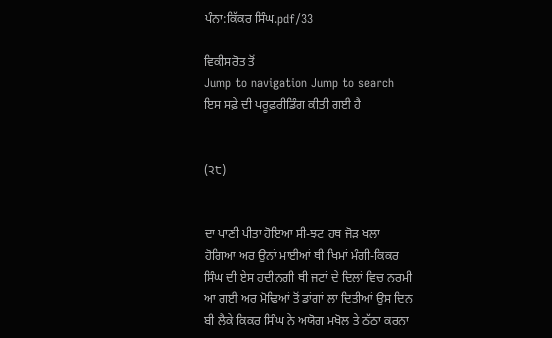ਪੰਨਾ:ਕਿੱਕਰ ਸਿੰਘ.pdf/33

ਵਿਕੀਸਰੋਤ ਤੋਂ
Jump to navigation Jump to search
ਇਸ ਸਫ਼ੇ ਦੀ ਪਰੂਫ਼ਰੀਡਿੰਗ ਕੀਤੀ ਗਈ ਹੈ


(੨੮)


ਦਾ ਪਾਣੀ ਪੀਤਾ ਹੋਇਆ ਸੀ-ਝਟ ਹਥ ਜੋੜ ਖਲਾ
ਹੋਗਿਆ ਅਰ ਉਨਾਂ ਮਾਈਆਂ ਥੀ ਖਿਮਾਂ ਮੰਗੀ-ਕਿਕਰ
ਸਿੰਘ ਦੀ ਏਸ ਹਦੀਨਗੀ ਥੀ ਜਟਾਂ ਦੇ ਦਿਲਾਂ ਵਿਚ ਨਰਮੀ
ਆ ਗਈ ਅਰ ਮੋਢਿਆਂ ਤੋਂ ਡਾਂਗਾਂ ਲਾ ਦਿਤੀਆਂ ਉਸ ਦਿਨ
ਬੀ ਲੈਕੇ ਕਿਕਰ ਸਿੰਘ ਨੇ ਅਯੋਗ ਮਖੋਲ ਤੇ ਠੱਠਾ ਕਰਨਾ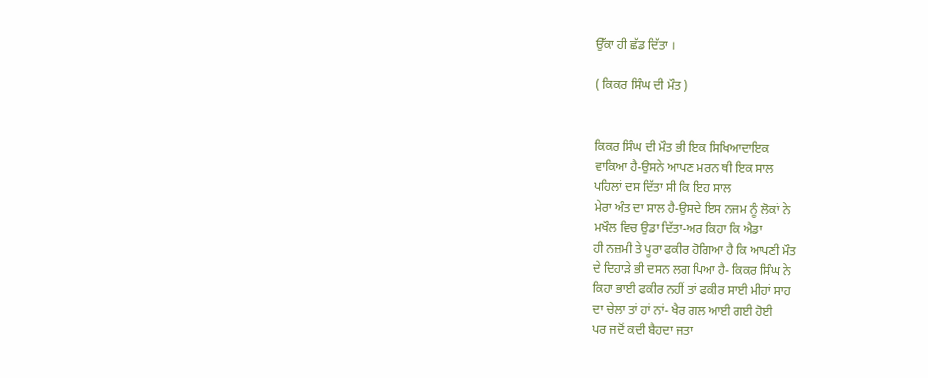ਉੱਕਾ ਹੀ ਛੱਡ ਦਿੱਤਾ ।

( ਕਿਕਰ ਸਿੰਘ ਦੀ ਮੌਤ )


ਕਿਕਰ ਸਿੰਘ ਦੀ ਮੌਤ ਭੀ ਇਕ ਸਿਖਿਆਦਾਇਕ
ਵਾਕਿਆ ਹੈ-ਉਸਨੇ ਆਪਣ ਮਰਨ ਥੀ ਇਕ ਸਾਲ
ਪਹਿਲਾਂ ਦਸ ਦਿੱਤਾ ਸੀ ਕਿ ਇਹ ਸਾਲ
ਮੇਰਾ ਅੰਤ ਦਾ ਸਾਲ ਹੈ-ਉਸਦੇ ਇਸ ਨਜਮ ਨੂੰ ਲੋਕਾਂ ਨੇ
ਮਖੌਲ ਵਿਚ ਉਡਾ ਦਿੱਤਾ-ਅਰ ਕਿਹਾ ਕਿ ਐਡਾ
ਹੀ ਨਜ਼ਮੀ ਤੇ ਪੂਰਾ ਫਕੀਰ ਹੋਗਿਆ ਹੈ ਕਿ ਆਪਣੀ ਮੌਤ
ਦੇ ਦਿਹਾੜੇ ਭੀ ਦਸਨ ਲਗ ਪਿਆ ਹੈ- ਕਿਕਰ ਸਿੰਘ ਨੇ
ਕਿਹਾ ਭਾਈ ਫਕੀਰ ਨਹੀਂ ਤਾਂ ਫਕੀਰ ਸਾਈ ਮੀਹਾਂ ਸਾਹ
ਦਾ ਚੇਲਾ ਤਾਂ ਹਾਂ ਨਾਂ- ਖੈਰ ਗਲ ਆਈ ਗਈ ਹੋਈ
ਪਰ ਜਦੋਂ ਕਦੀ ਬੈਹਦਾ ਜਤਾ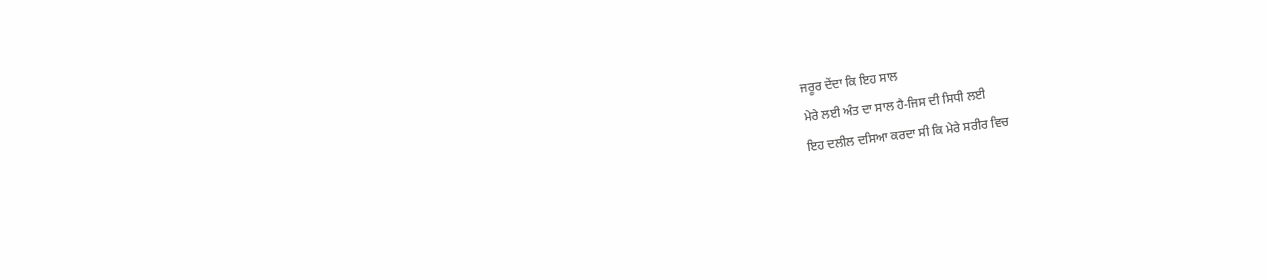ਜਰੂਰ ਦੇਂਦਾ ਕਿ ਇਹ ਸਾਲ
ਮੇਰੇ ਲਈ ਅੰਤ ਦਾ ਸਾਲ ਹੈ-ਜਿਸ ਦੀ ਸਿਧੀ ਲਈ
ਇਹ ਦਲੀਲ ਦਸਿਆ ਕਰਦਾ ਸੀ ਕਿ ਮੇਰੇ ਸਰੀਰ ਵਿਚ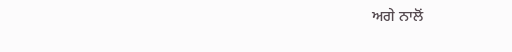ਅਗੇ ਨਾਲੋਂ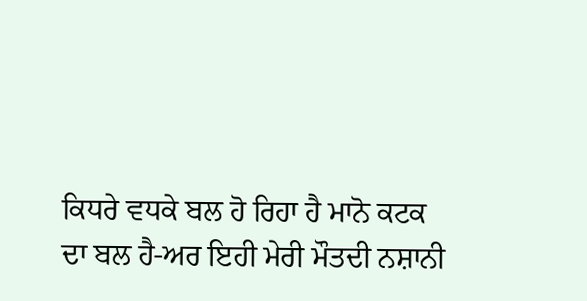ਕਿਧਰੇ ਵਧਕੇ ਬਲ ਹੋ ਰਿਹਾ ਹੈ ਮਾਨੋ ਕਟਕ
ਦਾ ਬਲ ਹੈ-ਅਰ ਇਹੀ ਮੇਰੀ ਮੌਤਦੀ ਨਸ਼ਾਨੀ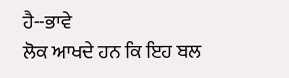ਹੈ--ਭਾਵੇ
ਲੋਕ ਆਖਦੇ ਹਨ ਕਿ ਇਹ ਬਲ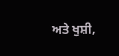ਅਤੇ ਖੁਸ਼ੀ,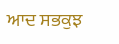ਆਦ ਸਭਕੁਝ